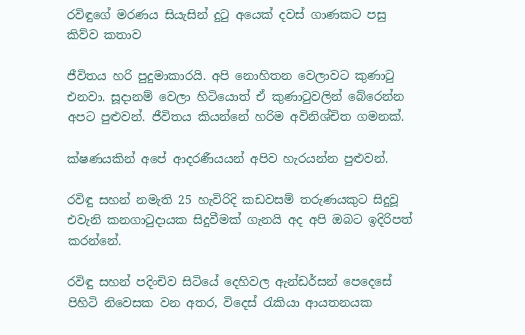රවිඳුගේ මරණය සියැසින් දුටු අයෙක් දවස් ගාණකට පසු කිව්ව කතාව

ජීවිතය හරි පුදුමාකාරයි. අපි නොහිතන වෙලාවට කුණාටු එනවා. සූදානම් වෙලා හිටියොත් ඒ කුණාටුවලින් බේරෙන්න අපට පුළුවන්. ජීවිතය කියන්නේ හරිම අවිනිශ්චිත ගමනක්.

ක්ෂණයකින් අපේ ආදරණීයයන් අපිව හැරයන්න පුළුවන්.

රවිඳු සහන් නමැති 25 හැවිරිදි කඩවසම් තරුණයකුට සිදුවූ එවැනි කනගාටුදායක සිදුවීමක් ගැනයි අද අපි ඔබට ඉදිරිපත් කරන්නේ.

රවිඳු සහන් පදිංචිව සිටියේ දෙහිවල ඇන්ඩර්සන් පෙදෙසේ පිහිටි නිවෙසක වන අතර, විදෙස් රැකියා ආයතනයක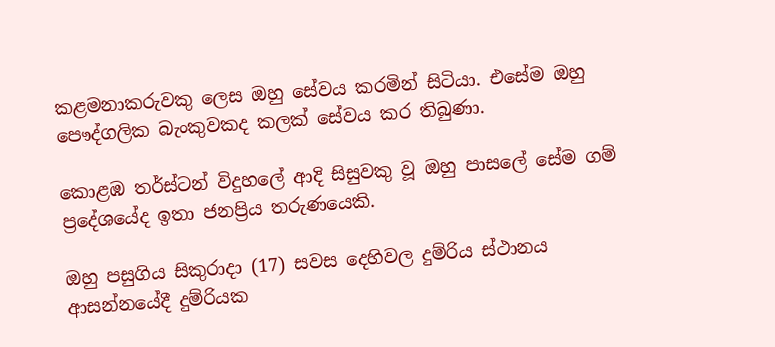කළමනාකරුවකු ලෙස ඔහු සේවය කරමින් සිටියා. එසේම ඔහු පෞද්ගලික බැංකුවකද කලක් සේවය කර තිබුණා.

කොළඹ තර්ස්ටන් විදුහලේ ආදි සිසුවකු වූ ඔහු පාසලේ සේම ගම් ප්‍රදේශයේද ඉතා ජනප්‍රිය තරුණයෙකි.

ඔහු පසුගිය සිකුරාදා (17) සවස දෙහිවල දුම්රිය ස්ථානය ආසන්නයේදී දුම්රියක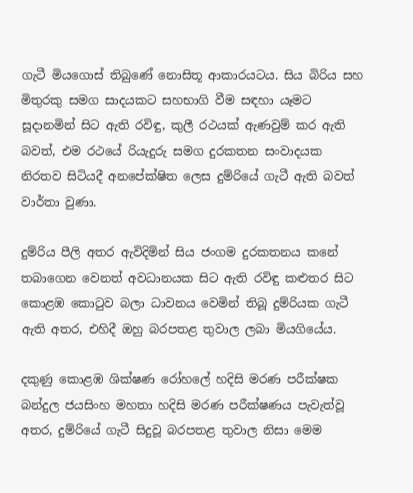ගැටී මියගොස් තිබුණේ නොසිතූ ආකාරයටය. සිය බිරිය සහ මිතුරකු සමග සාදයකට සහභාගි වීම සඳහා යෑමට සූදානමින් සිට ඇති රවිඳු, කුලී රථයක් ඇණවුම් කර ඇති බවත්, එම රථයේ රියැදුරු සමග දුරකතන සංවාදයක නිරතව සිටියදී අනපේක්ෂිත ලෙස දුම්රියේ ගැටී ඇති බවත් වාර්තා වුණා.

දුම්රිය පීලි අතර ඇවිදිමින් සිය ජංගම දුරකතනය කනේ තබාගෙන වෙනත් අවධානයක සිට ඇති රවිඳු කළුතර සිට කොළඹ කොටුව බලා ධාවනය වෙමින් තිබූ දුම්රියක ගැටී ඇති අතර, එහිදී ඔහු බරපතළ තුවාල ලබා මියගියේය.

දකුණු කොළඹ ශික්ෂණ රෝහලේ හදිසි මරණ පරීක්ෂක බන්දුල ජයසිංහ මහතා හදිසි මරණ පරීක්ෂණය පැවැත්වූ අතර, දුම්රියේ ගැටී සිදුවූ බරපතළ තුවාල නිසා මෙම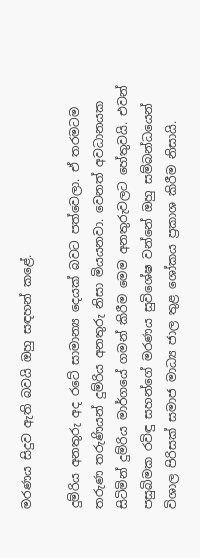මරණය සිදුව ඇති බවයි ඔහු සඳහන් කළේ.

දුම්රිය අනතුරු අද රටේ සාමාන්‍ය දෙයක් බවට පත්වෙලා. ඒ තරමටම තරුණ තරුණියන් දුම්රිය අනතුරු නිසා මියයනවා. වෙනත් අවධානයක සිටිමින් දුම්රිය මාර්ගයේ ගමන් කිරීම මෙම අනතුරුවලට හේතුවයි. එවන් පසුබිමක රවිඳු සහන්ගේ මරණය සුවිශේෂ වන්නේ ඔහු සම්බන්ධයෙන් විශාල පිරිසක් සමාජ මාධ්‍ය ජාල තුළ ශෝකය ප්‍රකාශ කිරීම නිසායි.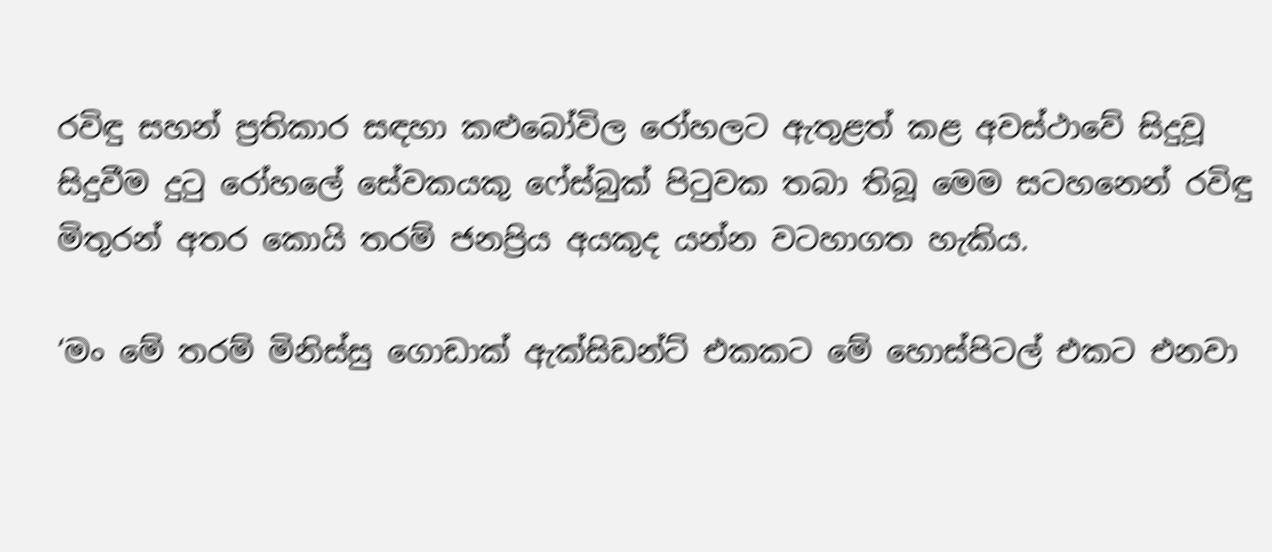රවිඳු සහන් ප්‍රතිකාර සඳහා කළුබෝවිල රෝහලට ඇතුළත් කළ අවස්ථාවේ සිදුවූ සිදුවීම දුටු රෝහලේ සේවකයකු ෆේස්බුක් පිටුවක තබා තිබූ මෙම සටහනෙන් රවිඳු මිතුරන් අතර කොයි තරම් ජනප්‍රිය අයකුද යන්න වටහාගත හැකිය.

‘මං මේ තරම් මිනිස්සු ගොඩාක් ඇක්සිඩන්ට් එකකට මේ හොස්පිටල් එකට එනවා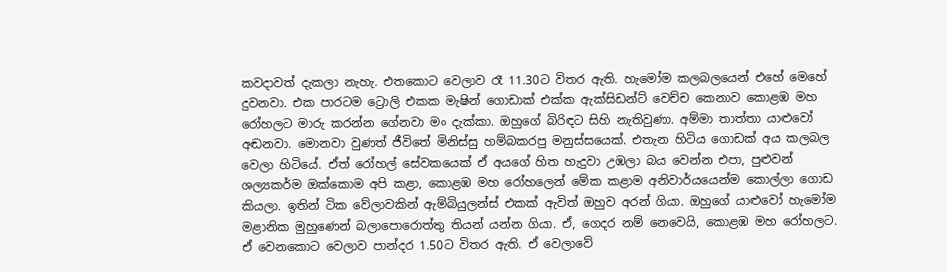කවදාවත් දැකලා නැහැ. එතකොට වෙලාව රෑ 11.30ට විතර ඇති. හැමෝම කලබලයෙන් එහේ මෙහේ දුවනවා. එක පාරටම ට්‍රොලි එකක මැෂින් ගොඩාක් එක්ක ඇක්සිඩන්ට් වෙච්ච කෙනාව කොළඹ මහ රෝහලට මාරු කරන්න ගේනවා මං දැක්කා. ඔහුගේ බිරිඳට සිහි නැතිවුණා. අම්මා තාත්තා යාළුවෝ අඬනවා. මොනවා වුණත් ජීවිතේ මිනිස්සු හම්බකරපු මනුස්සයෙක්. එතැන හිටිය ගොඩක් අය කලබල වෙලා හිටියේ. ඒත් රෝහල් සේවකයෙක් ඒ අයගේ හිත හැදුවා උඹලා බය වෙන්න එපා, පුළුවන් ශල්‍යකර්ම ඔක්කොම අපි කළා, කොළඹ මහ රෝහලෙන් මේක කළාම අනිවාර්යයෙන්ම කොල්ලා ගොඩ කියලා. ඉතින් ටික වේලාවකින් ඇම්බියුලන්ස් එකක් ඇවිත් ඔහුව අරන් ගියා. ඔහුගේ යාළුවෝ හැමෝම මළානික මුහුණෙන් බලාපොරොත්තු තියන් යන්න ගියා. ඒ, ගෙදර නම් නෙවෙයි, කොළඹ මහ රෝහලට. ඒ වෙනකොට වෙලාව පාන්දර 1.50ට විතර ඇති. ඒ වෙලාවේ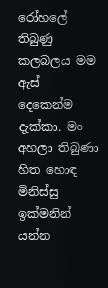රෝහලේ තිබුණු කලබලය මම ඇස් දෙකෙන්ම දැක්කා. මං අහලා තිබුණා හිත හොඳ මිනිස්සු ඉක්මනින් යන්න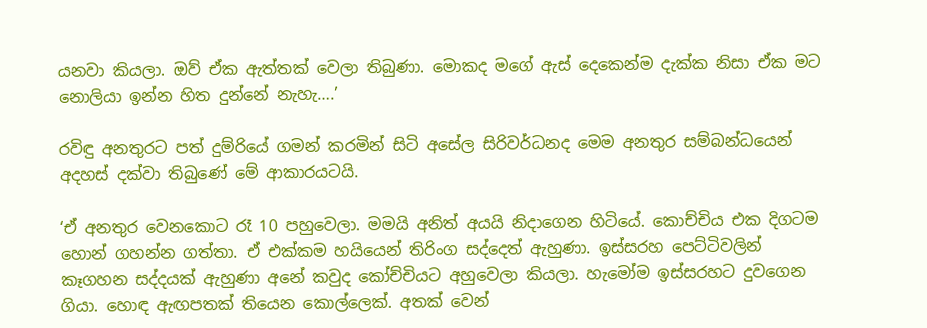යනවා කියලා. ඔව් ඒක ඇත්තක් වෙලා තිබුණා. මොකද මගේ ඇස් දෙකෙන්ම දැක්ක නිසා ඒක මට නොලියා ඉන්න හිත දුන්නේ නැහැ….’

රවිඳු අනතුරට පත් දුම්රියේ ගමන් කරමින් සිටි අසේල සිරිවර්ධනද මෙම අනතුර සම්බන්ධයෙන් අදහස් දක්වා තිබුණේ මේ ආකාරයටයි.

‘ඒ අනතුර වෙනකොට රෑ 10 පහුවෙලා. මමයි අනිත් අයයි නිදාගෙන හිටියේ. කොච්චිය එක දිගටම හොන් ගහන්න ගත්තා. ඒ එක්කම හයියෙන් තිරිංග සද්දෙත් ඇහුණා. ඉස්සරහ පෙට්ටිවලින් කෑගහන සද්දයක් ඇහුණා අනේ කවුද කෝච්චියට අහුවෙලා කියලා. හැමෝම ඉස්සරහට දුවගෙන ගියා. හොඳ ඇඟපතක් තියෙන කොල්ලෙක්. අතක් වෙන්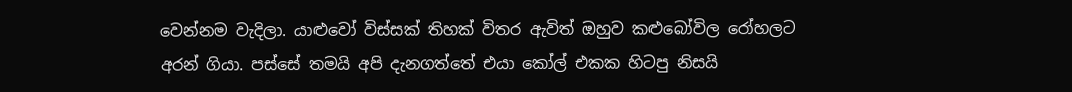වෙන්නම වැදිලා. යාළුවෝ විස්සක් තිහක් විතර ඇවිත් ඔහුව කළුබෝවිල රෝහලට අරන් ගියා. පස්සේ තමයි අපි දැනගත්තේ එයා කෝල් එකක හිටපු නිසයි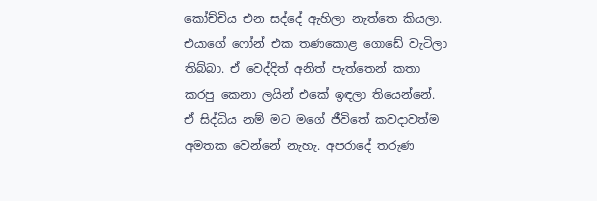කෝච්චිය එන සද්දේ ඇහිලා නැත්තෙ කියලා. එයාගේ ෆෝන් එක තණකොළ ගොඩේ වැටිලා තිබ්බා. ඒ වෙද්දිත් අනිත් පැත්තෙන් කතා කරපු කෙනා ලයින් එකේ ඉඳලා තියෙන්නේ. ඒ සිද්ධිය නම් මට මගේ ජීවිතේ කවදාවත්ම අමතක වෙන්නේ නැහැ. අපරාදේ තරුණ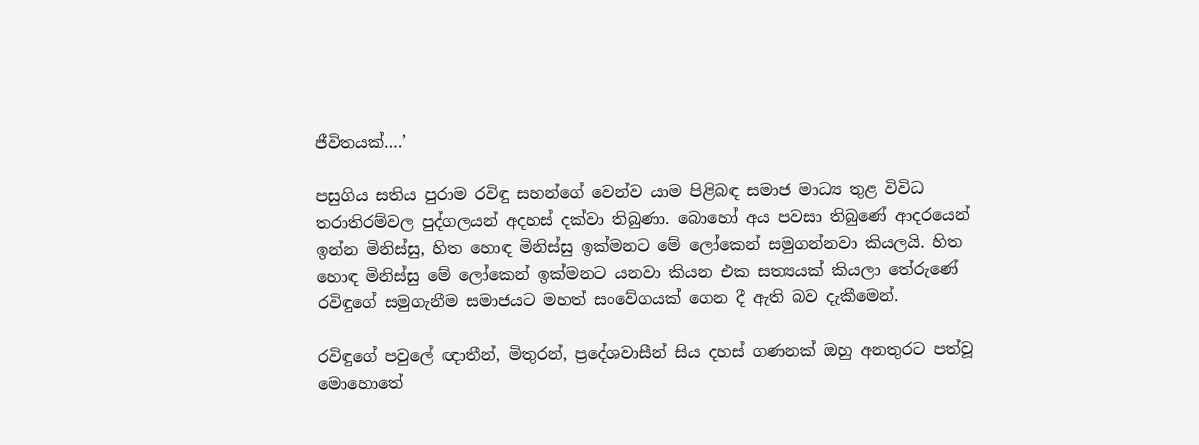ජීවිතයක්….’

පසුගිය සතිය පුරාම රවිඳු සහන්ගේ වෙන්ව යාම පිළිබඳ සමාජ මාධ්‍ය තුළ විවිධ තරාතිරම්වල පුද්ගලයන් අදහස් දක්වා තිබුණා. බොහෝ අය පවසා තිබුණේ ආදරයෙන් ඉන්න මිනිස්සු, හිත හොඳ මිනිස්සු ඉක්මනට මේ ලෝකෙන් සමුගන්නවා කියලයි. හිත හොඳ මිනිස්සු මේ ලෝකෙන් ඉක්මනට යනවා කියන එක සත්‍යයක් කියලා තේරුණේ රවිඳුගේ සමුගැනීම සමාජයට මහත් සංවේගයක් ගෙන දී ඇති බව දැකීමෙන්.

රවිඳුගේ පවුලේ ඥාතීන්, මිතුරන්, ප්‍රදේශවාසීන් සිය දහස් ගණනක් ඔහු අනතුරට පත්වූ මොහොතේ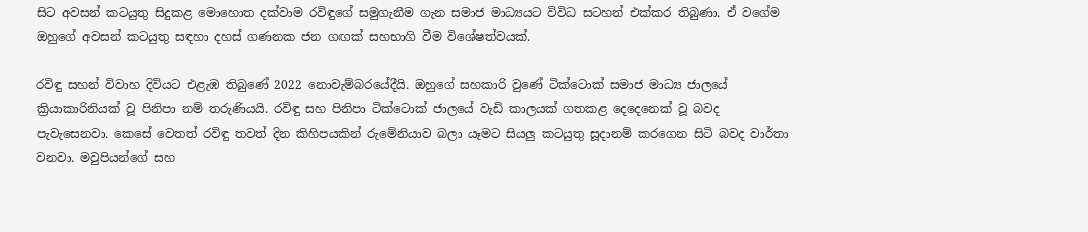සිට අවසන් කටයුතු සිදුකළ මොහොත දක්වාම රවිඳුගේ සමුගැනීම ගැන සමාජ මාධ්‍යයට විවිධ සටහන් එක්කර තිබුණා. ඒ වගේම ඔහුගේ අවසන් කටයුතු සඳහා දහස් ගණනක ජන ගඟක් සහභාගි වීම විශේෂත්වයක්.

රවිඳු සහන් විවාහ දිවියට එළැඹ තිබුණේ 2022 නොවැම්බරයේදීයි. ඔහුගේ සහකාරි වුණේ ටික්ටොක් සමාජ මාධ්‍ය ජාලයේ ක්‍රියාකාරිනියක් වූ පිනිපා නම් තරුණියයි. රවිඳු සහ පිනිපා ටික්ටොක් ජාලයේ වැඩි කාලයක් ගතකළ දෙදෙනෙක් වූ බවද පැවැසෙනවා. කෙසේ වෙතත් රවිඳු තවත් දින කිහිපයකින් රුමේනියාව බලා යෑමට සියලු කටයුතු සූදානම් කරගෙන සිටි බවද වාර්තා වනවා. මවුපියන්ගේ සහ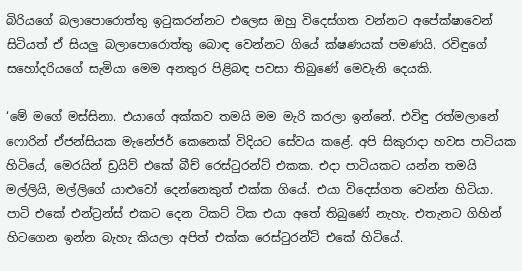බිරියගේ බලාපොරොත්තු ඉටුකරන්නට එලෙස ඔහු විදෙස්ගත වන්නට අපේක්ෂාවෙන් සිටියත් ඒ සියලු බලාපොරොත්තු බොඳ වෙන්නට ගියේ ක්ෂණයක් පමණයි. රවිඳුගේ සහෝදරියගේ සැමියා මෙම අනතුර පිළිබඳ පවසා තිබුණේ මෙවැනි දෙයකි.

‘මේ මගේ මස්සිනා. එයාගේ අක්කව තමයි මම මැරි කරලා ඉන්නේ. එවිඳු රත්මලානේ ෆොරින් ඒජන්සියක මැනේජර් කෙනෙක් විදියට සේවය කළේ. අපි සිකුරාදා හවස පාටියක හිටියේ, මෙරයින් ඩ්‍රයිව් එකේ බීච් රෙස්ටුරන්ට් එකක. එදා පාටියකට යන්න තමයි මල්ලියි, මල්ලිගේ යාළුවෝ දෙන්නෙකුත් එක්ක ‌ගියේ. එයා විදෙස්ගත වෙන්න හිටියා. පාටි එකේ එන්ට්‍රන්ස් එකට දෙන ටිකට් ටික එයා අතේ තිබුණේ නැහැ. එතැනට ගිහින් හිටගෙන ඉන්න බැහැ කියලා අපිත් එක්ක රෙස්ටුරන්ට් එකේ හිටියේ.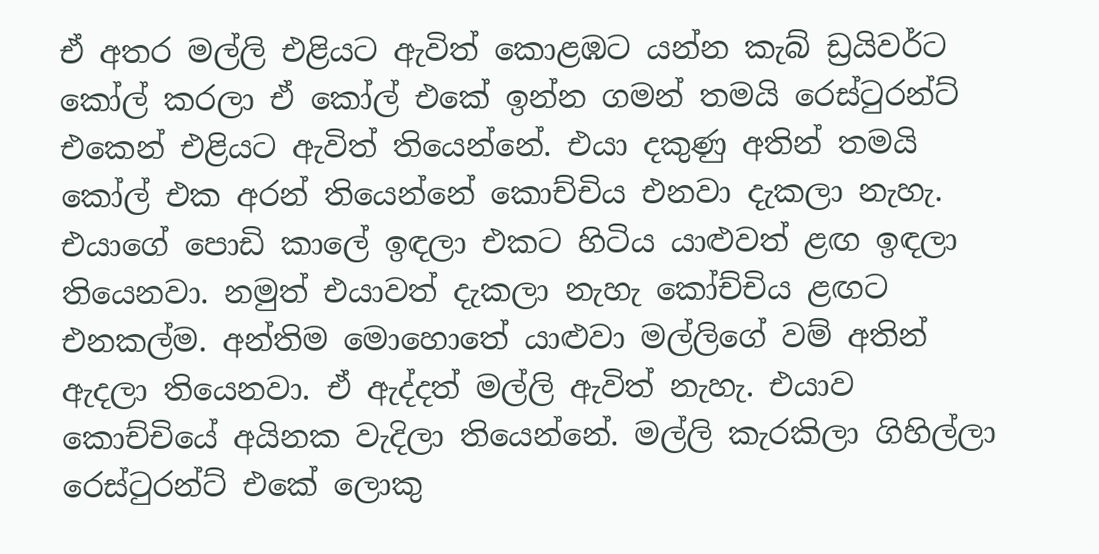ඒ අතර මල්ලි එළියට ඇවිත් කොළඹට යන්න කැබ් ඩ්‍රයිවර්ට කෝල් කරලා ඒ කෝල් එකේ ඉන්න ගමන් තමයි රෙස්ටුරන්ට් එකෙන් එළියට ඇවිත් තියෙන්නේ. එයා දකුණු අතින් තමයි කෝල් එක අරන් තියෙන්නේ කොච්චිය එනවා දැකලා නැහැ. එයාගේ පොඩි කාලේ ඉඳලා එකට හිටිය යාළුවත් ළඟ ඉඳලා තියෙනවා. නමුත් එයාවත් දැකලා නැහැ කෝච්චිය ළඟට එනකල්ම. අන්තිම මොහොතේ යාළුවා මල්ලිගේ වම් අතින් ඇදලා තියෙනවා. ඒ ඇද්දත් මල්ලි ඇවිත් නැහැ. එයාව කොච්චියේ අයිනක වැදිලා තියෙන්නේ. මල්ලි කැරකිලා ගිහිල්ලා රෙස්ටුරන්ට් එකේ ලොකු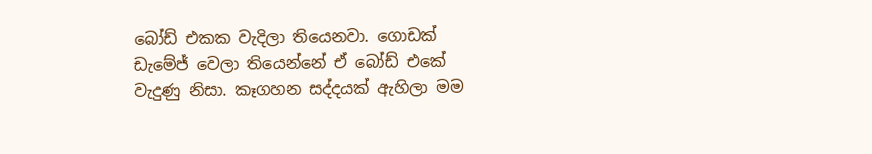බෝඩ් එකක වැදිලා තියෙනවා. ගොඩක් ඩැමේජ් වෙලා තියෙන්නේ ඒ බෝඩ් එකේ වැදුණු නිසා. කෑගහන සද්දයක් ඇහිලා මම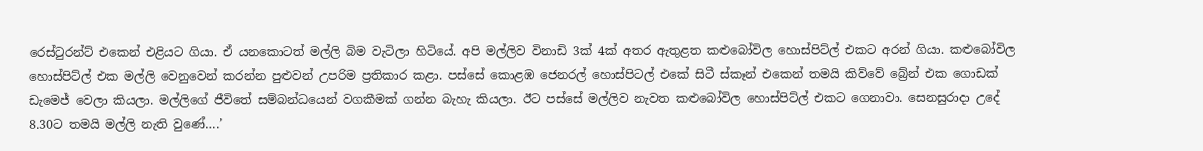රෙස්ටුරන්ට් එකෙන් එළියට ගියා. ඒ යනකොටත් මල්ලි බිම වැටිලා හිටියේ. අපි මල්ලිව විනාඩි 3ක් 4ක් අතර ඇතුළත කළුබෝවිල හොස්පිට්ල් එකට අරන් ගියා. කළුබෝවිල හොස්පිට්ල් එක මල්ලි වෙනුවෙන් කරන්න පුළුවන් උපරිම ප්‍රතිකාර කළා. පස්සේ කොළඹ ජෙනරල් හොස්පිටල් එකේ සිටී ස්කෑන් එකෙන් තමයි කිව්වේ බ්‍රේන් එක ගොඩක් ඩැමෙජ් වෙලා කියලා. මල්ලිගේ ජීවිතේ සම්බන්ධයෙන් වගකීමක් ගන්න බැහැ කියලා. ඊට පස්සේ මල්ලිව නැවත කළුබෝවිල හොස්පිට්ල් එකට ගෙනාවා. සෙනසුරාදා උදේ 8.30ට තමයි මල්ලි නැති වුණේ….’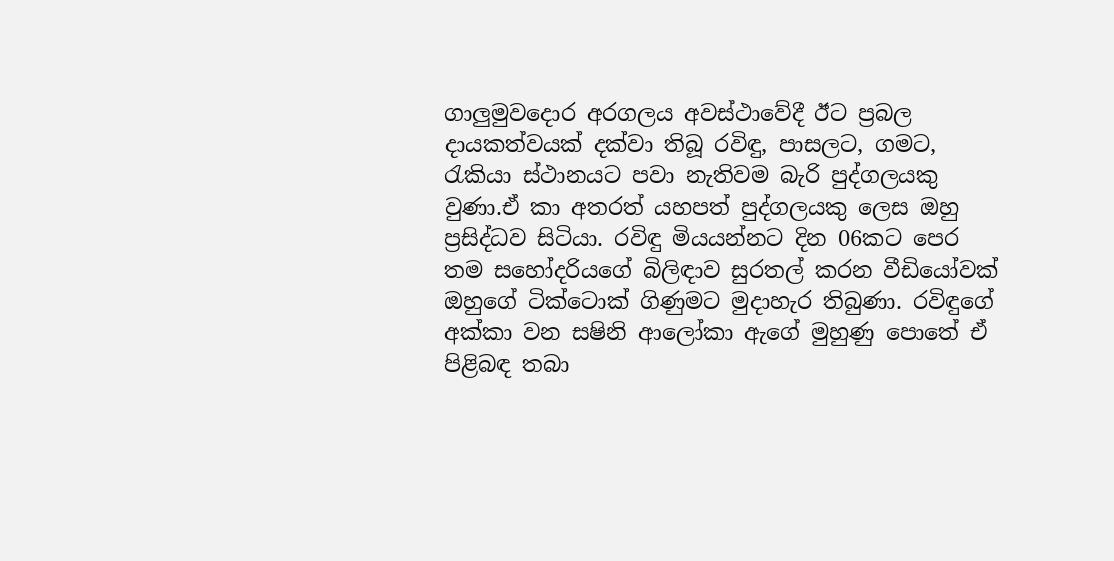ගාලුමුවදොර අරගලය අවස්ථාවේදී ඊට ප්‍රබල දායකත්වයක් දක්වා තිබූ රවිඳු, පාසලට, ගමට, රැකියා ස්ථානයට පවා නැතිවම බැරි පුද්ගලයකු වුණා.ඒ කා අතරත් යහපත් පුද්ගලයකු ලෙස ඔහු ප්‍රසිද්ධව සිටියා. රවිඳු මියයන්නට දින 06කට පෙර තම සහෝදරියගේ බිලිඳාව සුරතල් කරන වීඩියෝවක් ඔහුගේ ටික්ටොක් ගිණුමට මුදාහැර තිබුණා. රවිඳුගේ අක්කා වන සෂිනි ආලෝකා ඇගේ මුහුණු පොතේ ඒ පිළිබඳ තබා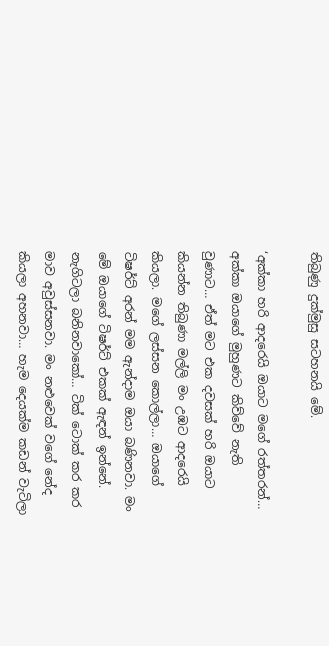තිබුණු දුක්මුසු සටහනයි මේ.

‘අක්කා හරි ආදරෙයි ඔයාට මගේ රත්තරන්… අක්කා ඔයාගේ මුහුණට කිව්වේ නැති වුණාට… ඒත් මට එක දවසක් හරි ඔයාට කියන්න තිබුණා මල්ලි මං උඹට ආදරෙයි කියලා. මගේ ලස්සන කොල්ලා… ඔයාගේ ටිෂර්ට් අරන් මම ඇන්දාම ඔයා බණිනවා. මං මේ ඔයාගේ ටිෂර්ට් එකක් ඇඳන් ඉන්නේ. නැගිටලා බනිනවාකෝ… ටික් ටොක් කර කර මාව අවුස්සනවා. මං නළුවෙක් වගේ නේද කියලා අහනවා… හැම දෙයක්ම කඩන් වැටිලා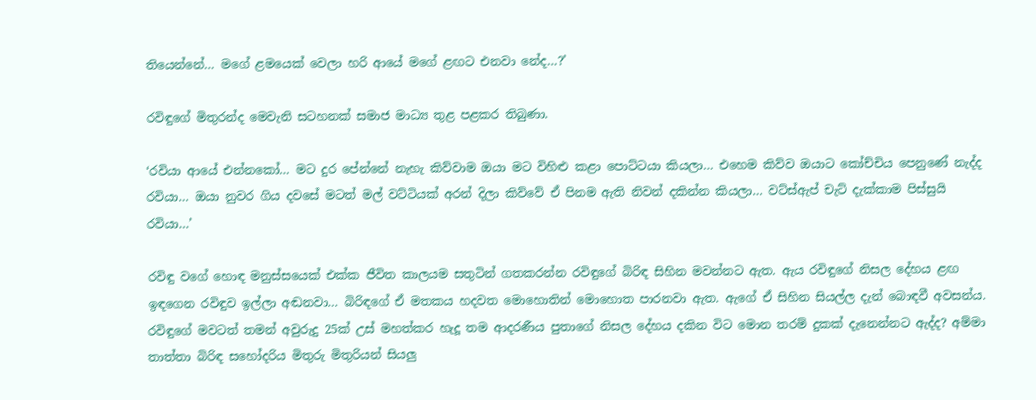තියෙන්නේ… මගේ ළමයෙක් වෙලා හරි ආයේ මගේ ළඟට එනවා නේද…?’

රවිඳුගේ මිතුරන්ද මෙවැනි සටහනක් සමාජ මාධ්‍ය තුළ පළකර තිබුණා.

‘රවියා ආයේ එන්නකෝ… මට දුර පේන්නේ නැහැ කිව්වාම ඔයා මට විහිළු කළා පොට්ටයා කියලා… එහෙම කිව්ව ඔයාට කෝච්චිය පෙනුණේ නැද්ද රවියා… ඔයා නුවර ගිය දවසේ මටත් මල් වට්ටියක් අරන් දිලා කිව්වේ ඒ පිනම ඇති නිවන් දකින්න කියලා… වට්ස්ඇප් චැට් දැක්කාම පිස්සුයි රවියා…’

රවිඳු වගේ හොඳ මනුස්සයෙක් එක්ක ජීවිත කාලයම සතුටින් ගතකරන්න රවිඳුගේ බිරිඳ සිහින මවන්නට ඇත. ඇය රවිඳුගේ නිසල දේහය ළඟ ඉඳගෙන රවිඳුව ඉල්ලා අඬනවා… බිරිඳගේ ඒ මතකය හදවත මොහොතින් මොහොත පාරනවා ඇත. ඇගේ ඒ සිහින සියල්ල දැන් බොඳවී අවසන්ය. රවිඳුගේ මවටත් තමන් අවුරුදු 25ක් උස් මහත්කර හැදූ තම ආදරණීය පුතාගේ නිසල දේහය දකින විට මොන තරම් දුකක් දැනෙන්නට ඇද්ද? අම්මා තාත්තා බිරිඳ සහෝදරිය මිතුරු මිතුරියන් සියලු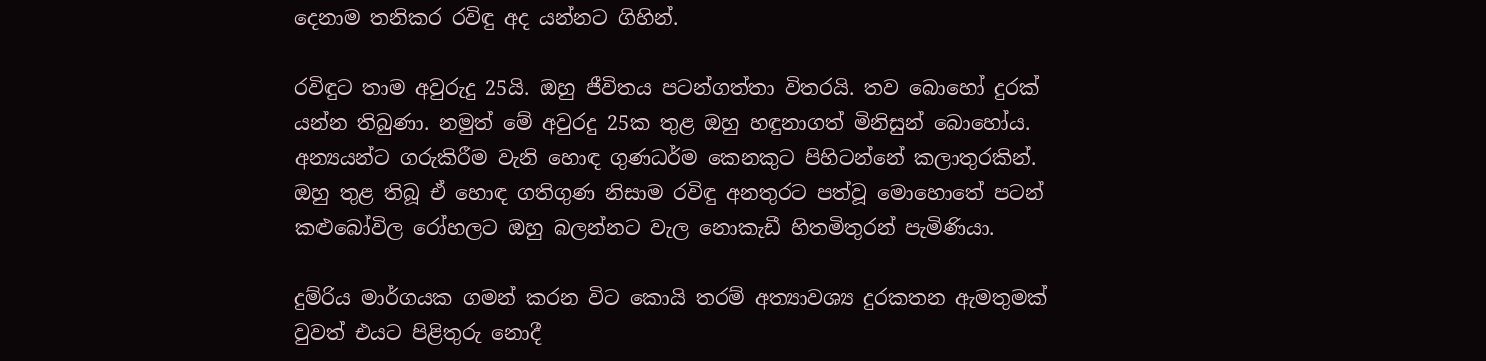දෙනාම තනිකර රවිඳු අද යන්නට ගිහින්.

රවිඳුට තාම අවුරුදු 25යි. ඔහු ජීවිතය පටන්ගත්තා විතරයි. තව බොහෝ දුරක් යන්න තිබුණා. නමුත් මේ අවුරදු 25ක තුළ ඔහු හඳුනාගත් මිනිසුන් බොහෝය. අන්‍යයන්ට ගරුකිරීම වැනි හොඳ ගුණධර්ම කෙනකුට පිහිටන්නේ කලාතුරකින්. ඔහු තුළ තිබූ ඒ හොඳ ගතිගුණ නිසාම රවිඳු අනතුරට පත්වූ මොහොතේ පටන් කළුබෝවිල රෝහලට ඔහු බලන්නට වැල නොකැඩී හිතමිතුරන් පැමිණියා.

දුම්රිය මාර්ගයක ගමන් කරන විට කොයි තරම් අත්‍යාවශ්‍ය දුරකතන ඇමතුමක් වුවත් එයට පිළිතුරු නොදී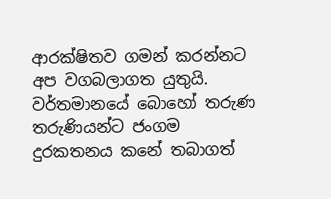ආරක්ෂිතව ගමන් කරන්නට අප වගබලාගත යුතුයි. වර්තමානයේ බොහෝ තරුණ තරුණියන්ට ජංගම දුරකතනය කනේ තබාගත්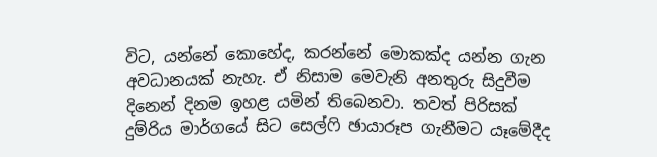විට, යන්නේ කොහේද, කරන්නේ මොකක්ද යන්න ගැන අවධානයක් නැහැ. ඒ නිසාම මෙවැනි අනතුරු සිදුවීම දිනෙන් දිනම ඉහළ යමින් තිබෙනවා. තවත් පිරිසක් දුම්රිය මාර්ගයේ සිට සෙල්ෆි ඡායාරූප ගැනීමට යෑමේදීද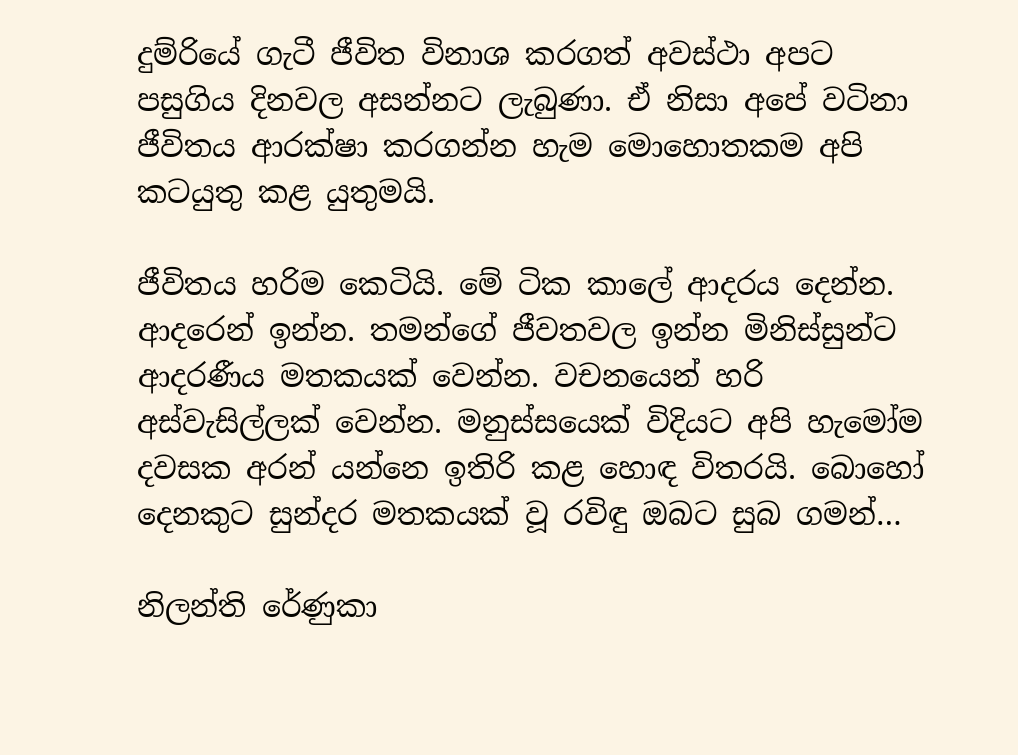දුම්රියේ ගැටී ජීවිත විනාශ කරගත් අවස්ථා අපට පසුගිය දිනවල අසන්නට ලැබුණා. ඒ නිසා අපේ වටිනා ජීවිතය ආරක්ෂා කරගන්න හැම මොහොතකම අපි කටයුතු කළ යුතුමයි.

ජීවිතය හරිම කෙටියි. මේ ටික කාලේ ආදරය දෙන්න. ආදරෙන් ඉන්න. තමන්ගේ ජීවතවල ඉන්න මිනිස්සුන්ට ආදරණීය මතකයක් වෙන්න. වචනයෙන් හරි අස්වැසිල්ලක් වෙන්න. මනුස්සයෙක් විදියට අපි හැමෝම දවසක අරන් යන්නෙ ඉතිරි කළ හොඳ විතරයි. බොහෝ දෙනකුට සුන්දර මතකයක් වූ රවිඳු ඔබට සුබ ගමන්…

නිලන්ති රේණුකා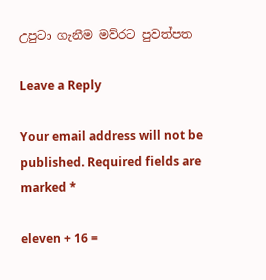උපුටා ගැනීම මව්රට පුවත්පත

Leave a Reply

Your email address will not be published. Required fields are marked *

eleven + 16 =